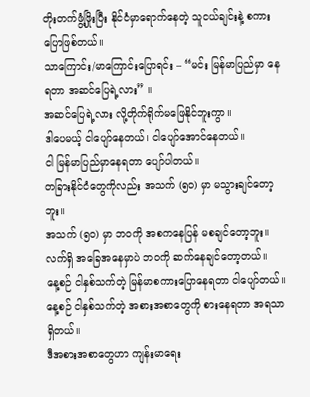တိုးတက်ဖွံ့ဖြိုးပြီး နိုင်ငံမှာရောက်နေတဲ့ သူငယ်ချင်းနဲ့ စကားပြောဖြစ်တယ်။
သာကြောင်း/မာကြောင်းပြောရင်း – “မင်း မြန်မာပြည်မှာ နေရတာ အဆင်ပြေရဲ့လား” ။
အဆင်ပြေရဲ့လား လို့တိုက်ရိုက်မဖြေနိုင်ဘူးကွာ။
ဒါပေမယ့် ငါပျော်နေတယ်၊ ငါပျော်အောင်နေတယ်။
ငါ မြန်မာပြည်မှာနေရတာ ပျော်ပါတယ်။
တခြားနိုင်ငံတွေကိုလည်း အသက် (၅၀) မှာ မသွားချင်တော့ဘူး။
အသက် (၅၀) မှာ ဘဝကို အစကနေပြန် မစချင်တော့ဘူး။
လက်ရှိ အခြေအနေမှာပဲ ဘဝကို ဆက်နေချင်တော့တယ်။
နေ့စဉ် ငါနှစ်သက်တဲ့ မြန်မာစကားပြောနေရတာ ငါပျော်တယ်။
နေ့စဉ် ငါနှစ်သက်တဲ့ အစားအစာတွေကို စားနေရတာ အရသာရှိတယ်။
ဒီအစားအစာတွေဟာ ကျန်းမာရေး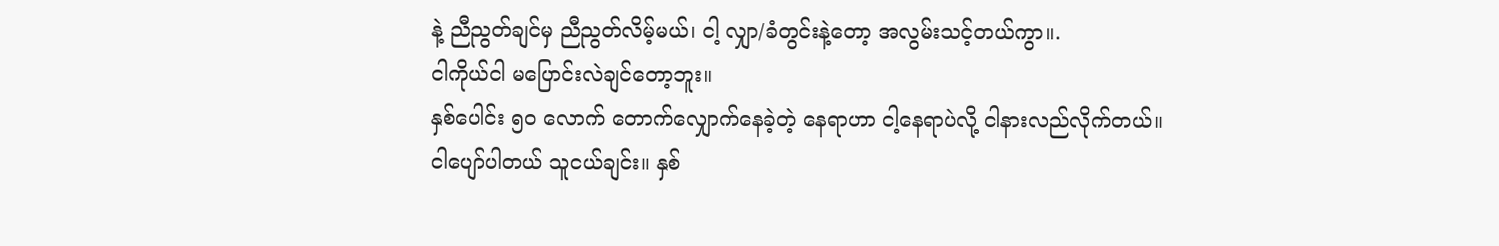နဲ့ ညီညွတ်ချင်မှ ညီညွတ်လိမ့်မယ်၊ ငါ့ လျှာ/ခံတွင်းနဲ့တော့ အလွမ်းသင့်တယ်ကွာ။.
ငါကိုယ်ငါ မပြောင်းလဲချင်တော့ဘူး။
နှစ်ပေါင်း ၅၀ လောက် တောက်လျှောက်နေခဲ့တဲ့ နေရာဟာ ငါ့နေရာပဲလို့ ငါနားလည်လိုက်တယ်။
ငါပျော်ပါတယ် သူငယ်ချင်း။ နှစ်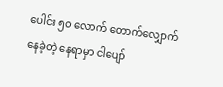ပေါင်း ၅၀ လောက် တောက်လျှောက်နေခဲ့တဲ့ နေရာမှာ ငါပျော်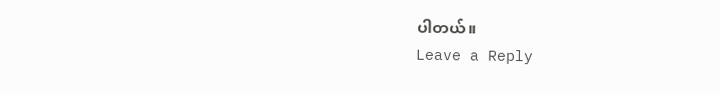ပါတယ်။
Leave a Reply